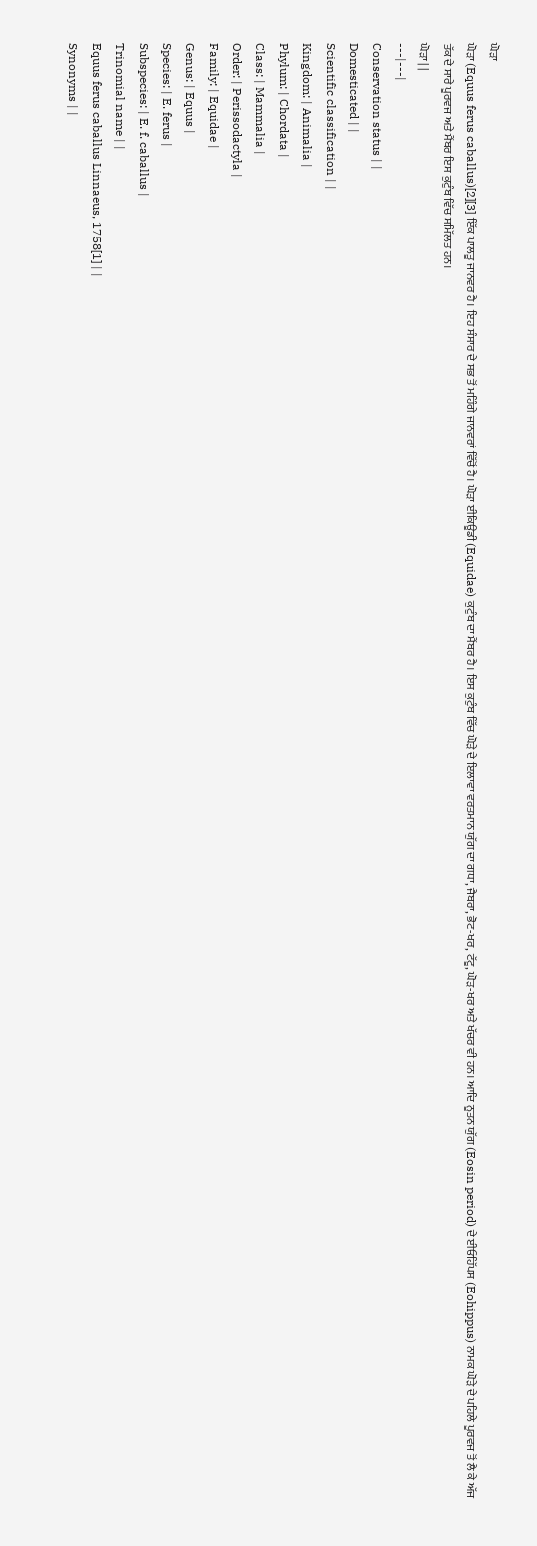ਘੋੜਾ
ਘੋੜਾ (Equus ferus caballus)[2][3] ਇੱਕ ਪਾਲਤੂ ਜਾਨਵਰ ਹੈ। ਇਹ ਸੰਸਾਰ ਦੇ ਸਭ ਤੋਂ ਮਹਿੰਗੇ ਜਾਨਵਰਾਂ ਵਿੱਚੋਂ ਹੈ। ਘੋੜਾ ਈਕਿਊਡੀ (Equidae) ਕੁਟੁੰਬ ਦਾ ਮੈਂਬਰ ਹੈ। ਇਸ ਕੁਟੁੰਬ ਵਿੱਚ ਘੋੜੇ ਦੇ ਇਲਾਵਾ ਵਰਤਮਾਨ ਯੁੱਗ ਦਾ ਗਧਾ, ਜੈਬਰਾ, ਭੋਟ-ਖਰ, ਟੱਟੂ, ਘੋੜ-ਖਰ ਅਤੇ ਖੱਚਰ ਵੀ ਹਨ। ਆਦਿ ਨੂਤਨ ਯੁੱਗ (Eosin period) ਦੇ ਈਓਹਿੱਪਸ (Eohippus) ਨਾਮਕ ਘੋੜੇ ਦੇ ਪਹਿਲੇ ਪੂਰਵਜ ਤੋਂ ਲੈ ਕੇ ਅੱਜ ਤੱਕ ਦੇ ਸਾਰੇ ਪੂਰਵਜ ਅਤੇ ਮੈਂਬਰ ਇਸ ਕੁਟੁੰਬ ਵਿੱਚ ਸਮਿੱਲਤ ਹਨ।
ਘੋੜਾ | |
---|---|
Conservation status | |
Domesticated | |
Scientific classification | |
Kingdom: | Animalia |
Phylum: | Chordata |
Class: | Mammalia |
Order: | Perissodactyla |
Family: | Equidae |
Genus: | Equus |
Species: | E. ferus |
Subspecies: | E. f. caballus |
Trinomial name | |
Equus ferus caballus Linnaeus, 1758[1] | |
Synonyms | |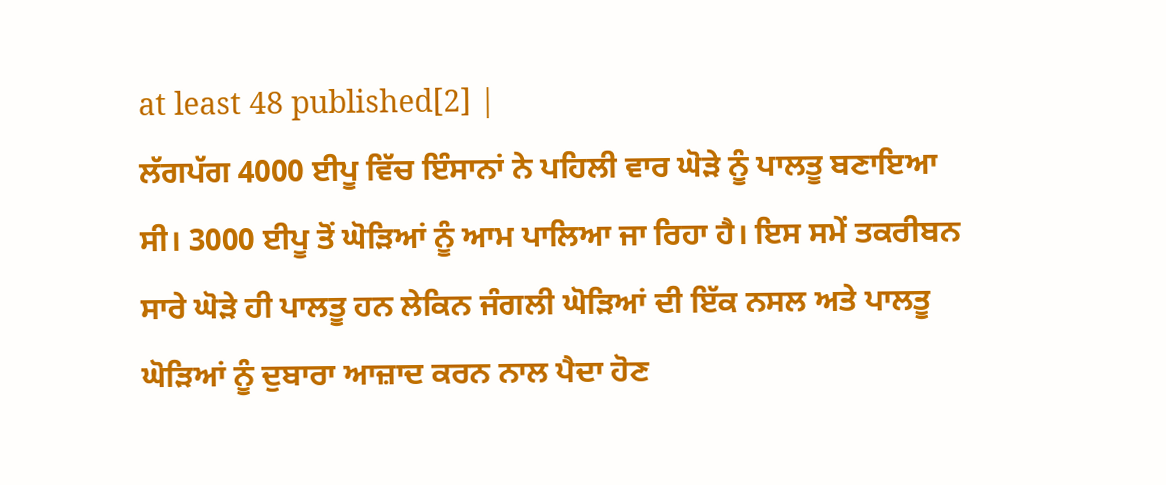at least 48 published[2] |
ਲੱਗਪੱਗ 4000 ਈਪੂ ਵਿੱਚ ਇੰਸਾਨਾਂ ਨੇ ਪਹਿਲੀ ਵਾਰ ਘੋੜੇ ਨੂੰ ਪਾਲਤੂ ਬਣਾਇਆ ਸੀ। 3000 ਈਪੂ ਤੋਂ ਘੋੜਿਆਂ ਨੂੰ ਆਮ ਪਾਲਿਆ ਜਾ ਰਿਹਾ ਹੈ। ਇਸ ਸਮੇਂ ਤਕਰੀਬਨ ਸਾਰੇ ਘੋੜੇ ਹੀ ਪਾਲਤੂ ਹਨ ਲੇਕਿਨ ਜੰਗਲੀ ਘੋੜਿਆਂ ਦੀ ਇੱਕ ਨਸਲ ਅਤੇ ਪਾਲਤੂ ਘੋੜਿਆਂ ਨੂੰ ਦੁਬਾਰਾ ਆਜ਼ਾਦ ਕਰਨ ਨਾਲ ਪੈਦਾ ਹੋਣ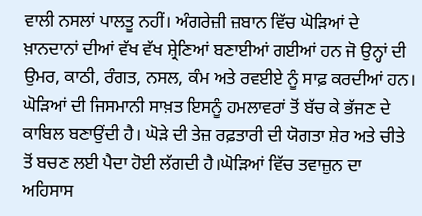ਵਾਲੀ ਨਸਲਾਂ ਪਾਲਤੂ ਨਹੀਂ। ਅੰਗਰੇਜ਼ੀ ਜ਼ਬਾਨ ਵਿੱਚ ਘੋੜਿਆਂ ਦੇ ਖ਼ਾਨਦਾਨਾਂ ਦੀਆਂ ਵੱਖ ਵੱਖ ਸ਼੍ਰੇਣਿਆਂ ਬਣਾਈਆਂ ਗਈਆਂ ਹਨ ਜੋ ਉਨ੍ਹਾਂ ਦੀ ਉਮਰ, ਕਾਠੀ, ਰੰਗਤ, ਨਸਲ, ਕੰਮ ਅਤੇ ਰਵਈਏ ਨੂੰ ਸਾਫ਼ ਕਰਦੀਆਂ ਹਨ।
ਘੋੜਿਆਂ ਦੀ ਜਿਸਮਾਨੀ ਸਾਖ਼ਤ ਇਸਨੂੰ ਹਮਲਾਵਰਾਂ ਤੋਂ ਬੱਚ ਕੇ ਭੱਜਣ ਦੇ ਕਾਬਿਲ ਬਣਾਉਂਦੀ ਹੈ। ਘੋੜੇ ਦੀ ਤੇਜ਼ ਰਫ਼ਤਾਰੀ ਦੀ ਯੋਗਤਾ ਸ਼ੇਰ ਅਤੇ ਚੀਤੇ ਤੋਂ ਬਚਣ ਲਈ ਪੈਦਾ ਹੋਈ ਲੱਗਦੀ ਹੈ।ਘੋੜਿਆਂ ਵਿੱਚ ਤਵਾਜ਼ੁਨ ਦਾ ਅਹਿਸਾਸ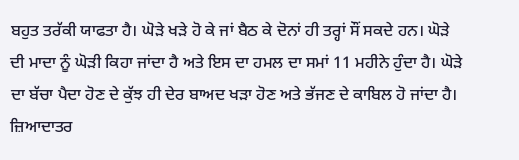ਬਹੁਤ ਤਰੱਕੀ ਯਾਫਤਾ ਹੈ। ਘੋੜੇ ਖੜੇ ਹੋ ਕੇ ਜਾਂ ਬੈਠ ਕੇ ਦੋਨਾਂ ਹੀ ਤਰ੍ਹਾਂ ਸੌਂ ਸਕਦੇ ਹਨ। ਘੋੜੇ ਦੀ ਮਾਦਾ ਨੂੰ ਘੋੜੀ ਕਿਹਾ ਜਾਂਦਾ ਹੈ ਅਤੇ ਇਸ ਦਾ ਹਮਲ ਦਾ ਸਮਾਂ 11 ਮਹੀਨੇ ਹੁੰਦਾ ਹੈ। ਘੋੜੇ ਦਾ ਬੱਚਾ ਪੈਦਾ ਹੋਣ ਦੇ ਕੁੱਝ ਹੀ ਦੇਰ ਬਾਅਦ ਖੜਾ ਹੋਣ ਅਤੇ ਭੱਜਣ ਦੇ ਕਾਬਿਲ ਹੋ ਜਾਂਦਾ ਹੈ। ਜ਼ਿਆਦਾਤਰ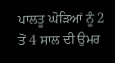ਪਾਲਤੂ ਘੋੜਿਆਂ ਨੂੰ 2 ਤੋਂ 4 ਸਾਲ ਦੀ ਉਮਰ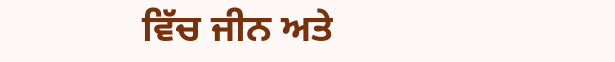ਵਿੱਚ ਜੀਨ ਅਤੇ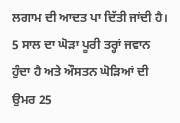ਲਗਾਮ ਦੀ ਆਦਤ ਪਾ ਦਿੱਤੀ ਜਾਂਦੀ ਹੈ। 5 ਸਾਲ ਦਾ ਘੋੜਾ ਪੂਰੀ ਤਰ੍ਹਾਂ ਜਵਾਨ ਹੁੰਦਾ ਹੈ ਅਤੇ ਔਸਤਨ ਘੋੜਿਆਂ ਦੀ ਉਮਰ 25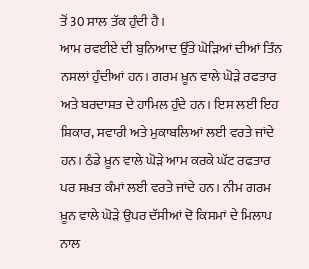ਤੋਂ 30 ਸਾਲ ਤੱਕ ਹੁੰਦੀ ਹੈ।
ਆਮ ਰਵਈਏ ਦੀ ਬੁਨਿਆਦ ਉੱਤੇ ਘੋੜਿਆਂ ਦੀਆਂ ਤਿੰਨ ਨਸਲਾਂ ਹੁੰਦੀਆਂ ਹਨ। ਗਰਮ ਖ਼ੂਨ ਵਾਲੇ ਘੋੜੇ ਰਫਤਾਰ ਅਤੇ ਬਰਦਾਸ਼ਤ ਦੇ ਹਾਮਿਲ ਹੁੰਦੇ ਹਨ। ਇਸ ਲਈ ਇਹ ਸ਼ਿਕਾਰ, ਸਵਾਰੀ ਅਤੇ ਮੁਕਾਬਲਿਆਂ ਲਈ ਵਰਤੇ ਜਾਂਦੇ ਹਨ। ਠੰਡੇ ਖ਼ੂਨ ਵਾਲੇ ਘੋੜੇ ਆਮ ਕਰਕੇ ਘੱਟ ਰਫਤਾਰ ਪਰ ਸਖ਼ਤ ਕੰਮਾਂ ਲਈ ਵਰਤੇ ਜਾਂਦੇ ਹਨ। ਨੀਮ ਗਰਮ ਖ਼ੂਨ ਵਾਲੇ ਘੋੜੇ ਉਪਰ ਦੱਸੀਆਂ ਦੋ ਕਿਸਮਾਂ ਦੇ ਮਿਲਾਪ ਨਾਲ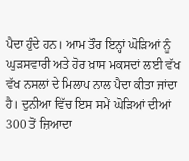ਪੈਦਾ ਹੁੰਦੇ ਹਨ। ਆਮ ਤੌਰ ਇਨ੍ਹਾਂ ਘੋੜਿਆਂ ਨੂੰ ਘੁੜਸਵਾਰੀ ਅਤੇ ਹੋਰ ਖ਼ਾਸ ਮਕਸਦਾਂ ਲਈ ਵੱਖ ਵੱਖ ਨਸਲਾਂ ਦੇ ਮਿਲਾਪ ਨਾਲ ਪੈਦਾ ਕੀਤਾ ਜਾਂਦਾ ਹੈ। ਦੁਨੀਆ ਵਿੱਚ ਇਸ ਸਮੇਂ ਘੋੜਿਆਂ ਦੀਆਂ 300 ਤੋਂ ਜ਼ਿਆਦਾ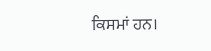ਕਿਸਮਾਂ ਹਨ।